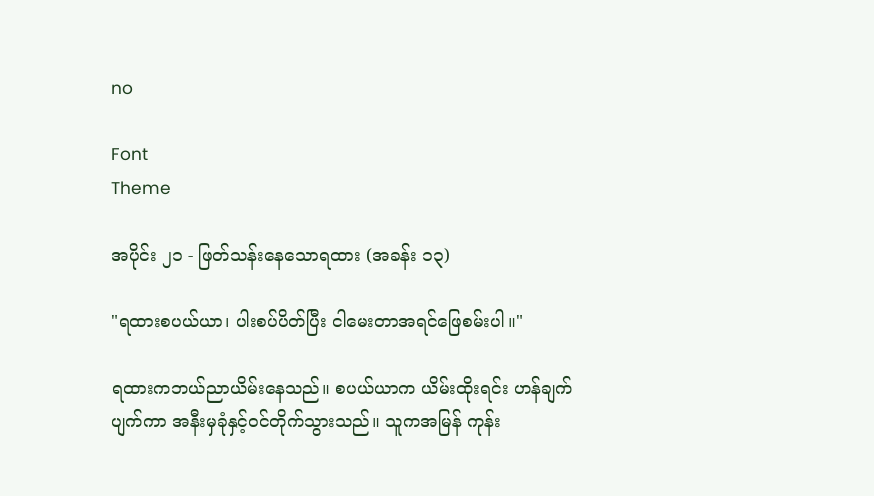no

Font
Theme

အပိုင်း ၂၁ - ဖြတ်သန်းနေသောရထား (အခန်း ၁၃)

"ရထားစပယ်ယာ၊ ပါးစပ်ပိတ်ပြီး ငါမေးတာအရင်ဖြေစမ်းပါ။"

ရထားကဘယ်ညာယိမ်းနေသည်။ စပယ်ယာက ယိမ်းထိုးရင်း ဟန်ချက်ပျက်ကာ အနီးမှခုံနှင့်ဝင်တိုက်သွားသည်။ သူကအမြန် ကုန်း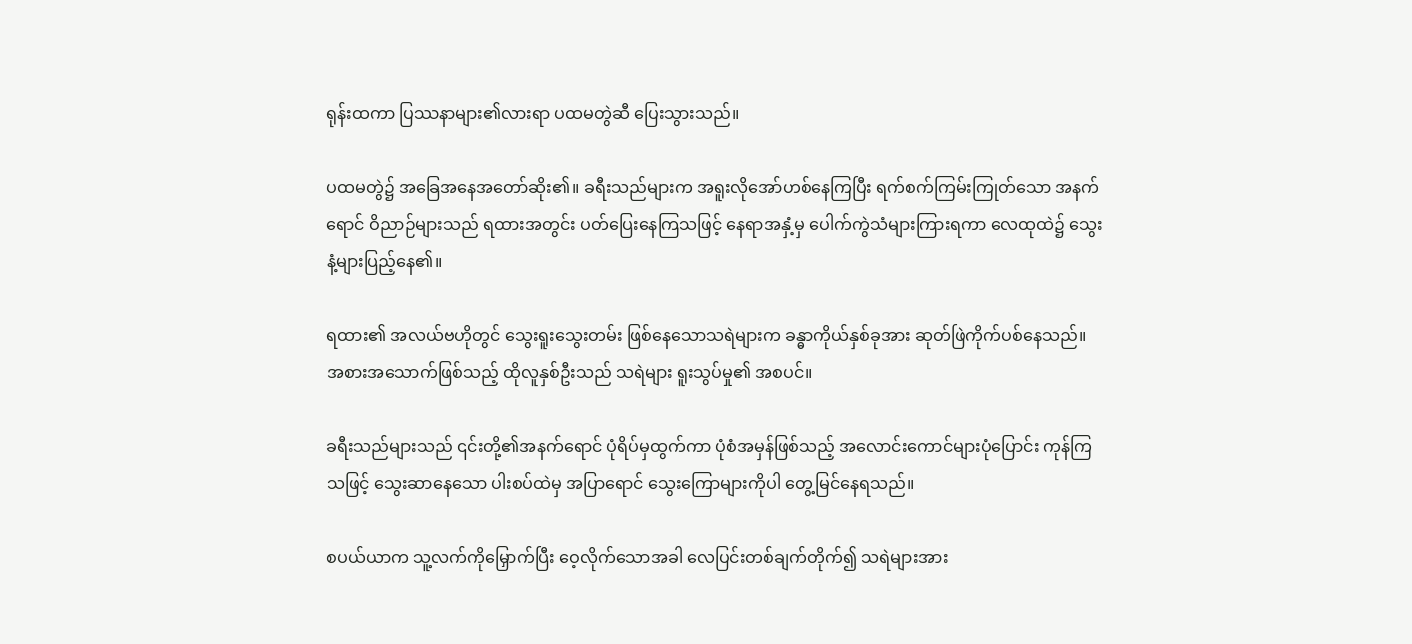ရုန်းထကာ ပြဿနာများ၏လားရာ ပထမတွဲဆီ ပြေးသွားသည်။

ပထမတွဲ၌ အခြေအနေအတော်ဆိုး၏။ ခရီးသည်များက အရူးလိုအော်ဟစ်နေကြပြီး ရက်စက်ကြမ်းကြုတ်သော အနက်ရောင် ဝိညာဉ်များသည် ရထားအတွင်း ပတ်ပြေးနေကြသဖြင့် နေရာအနှံ့မှ ပေါက်ကွဲသံများကြားရကာ လေထုထဲ၌ သွေးနံ့များပြည့်နေ၏။

ရထား၏ အလယ်ဗဟိုတွင် သွေးရူးသွေးတမ်း ဖြစ်နေသောသရဲများက ခန္ဓာကိုယ်နှစ်ခုအား ဆုတ်ဖြဲကိုက်ပစ်နေသည်။ အစားအသောက်ဖြစ်သည့် ထိုလူနှစ်ဦးသည် သရဲများ ရူးသွပ်မှု၏ အစပင်။

ခရီးသည်များသည် ၎င်းတို့၏အနက်ရောင် ပုံရိပ်မှထွက်ကာ ပုံစံအမှန်ဖြစ်သည့် အလောင်းကောင်များပုံပြောင်း ကုန်ကြသဖြင့် သွေးဆာနေသော ပါးစပ်ထဲမှ အပြာရောင် သွေးကြောများကိုပါ တွေ့မြင်နေရသည်။

စပယ်ယာက သူ့လက်ကိုမြှောက်ပြီး ဝေ့လိုက်သောအခါ လေပြင်းတစ်ချက်တိုက်၍ သရဲများအား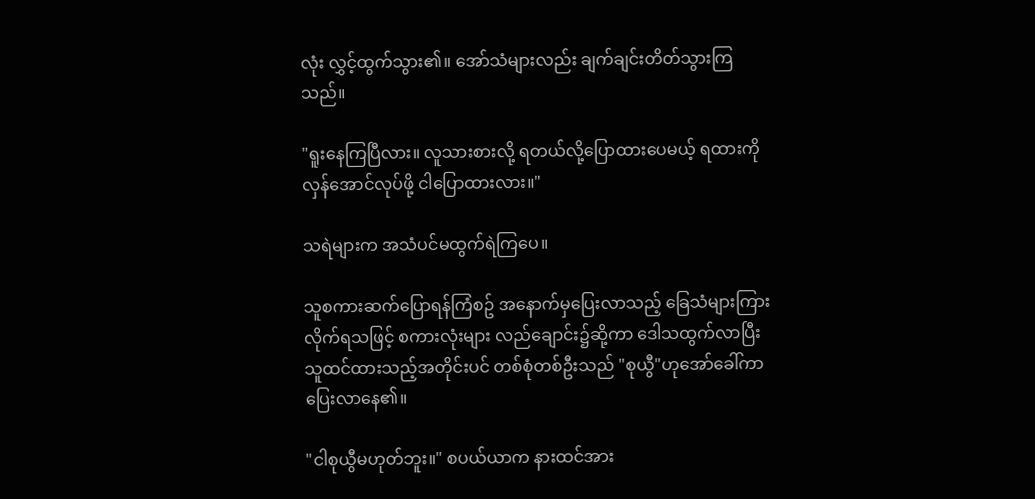လုံး လွှင့်ထွက်သွား၏။ အော်သံများလည်း ချက်ချင်းတိတ်သွားကြသည်။

"ရူးနေကြပြီလား။ လူသားစားလို့ ရတယ်လို့ပြောထားပေမယ့် ရထားကို လှန်အောင်လုပ်ဖို့ ငါပြောထားလား။"

သရဲများက အသံပင်မထွက်ရဲကြပေ။

သူစကားဆက်ပြောရန်ကြံစဥ် အနောက်မှပြေးလာသည့် ခြေသံများကြားလိုက်ရသဖြင့် စကားလုံးများ လည်ချောင်း၌ဆို့ကာ ဒေါသထွက်လာပြီး သူထင်ထားသည့်အတိုင်းပင် တစ်စုံတစ်ဦးသည် "စုယွီ"ဟုအော်ခေါ်ကာ ပြေးလာနေ၏။

"ငါစုယွီမဟုတ်ဘူး။" စပယ်ယာက နားထင်အား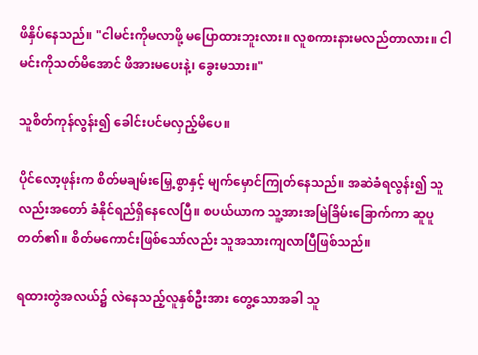ဖိနှိပ်နေသည်။ "ငါမင်းကိုမလာဖို့ မပြောထားဘူးလား။ လူစကားနားမလည်တာလား။ ငါမင်းကိုသတ်မိအောင် ဖိအားမပေးနဲ့၊ ခွေးမသား။"

သူစိတ်ကုန်လွန်း၍ ခေါင်းပင်မလှည့်မိပေ။

ပိုင်လော့ဖုန်းက စိတ်မချမ်းမြှေ့စွာနှင့် မျက်မှောင်ကြုတ်နေသည်။ အဆဲခံရလွန်း၍ သူလည်းအတော် ခံနိုင်ရည်ရှိနေလေပြီ။ စပယ်ယာက သူ့အားအမြဲခြိမ်းခြောက်ကာ ဆူပူတတ်၏။ စိတ်မကောင်းဖြစ်သော်လည်း သူအသားကျလာပြီဖြစ်သည်။

ရထားတွဲအလယ်၌ လဲနေသည့်လူနှစ်ဦးအား တွေ့သောအခါ သူ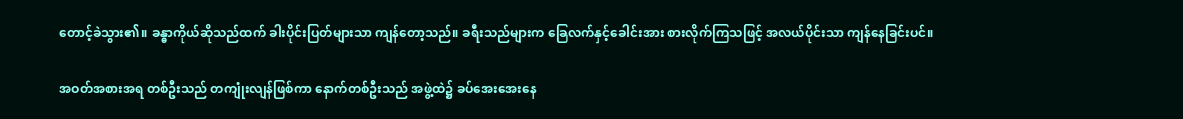တောင့်ခဲသွား၏။ ခန္ဓာကိုယ်ဆိုသည်ထက် ခါးပိုင်းပြတ်များသာ ကျန်တော့သည်။ ခရီးသည်များက ခြေလက်နှင့်ခေါင်းအား စားလိုက်ကြသဖြင့် အလယ်ပိုင်းသာ ကျန်နေခြင်းပင်။

အဝတ်အစားအရ တစ်ဦးသည် တကျုံးလျန်ဖြစ်ကာ နောက်တစ်ဦးသည် အဖွဲ့ထဲ၌ ခပ်အေးအေးနေ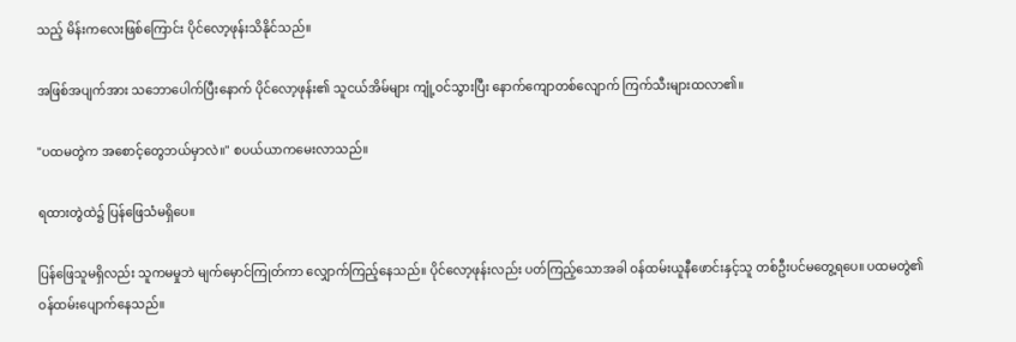သည့် မိန်းကလေးဖြစ်ကြောင်း ပိုင်လော့ဖုန်းသိနိုင်သည်။

အဖြစ်အပျက်အား သဘောပေါက်ပြီးနောက် ပိုင်လော့ဖုန်း၏ သူငယ်အိမ်များ ကျုံ့ဝင်သွားပြီး နောက်ကျောတစ်လျောက် ကြက်သီးများထလာ၏။

"ပထမတွဲက အစောင့်တွေဘယ်မှာလဲ။" စပယ်ယာကမေးလာသည်။

ရထားတွဲထဲ၌ ပြန်ဖြေသံမရှိပေ။

ပြန်ဖြေသူမရှိလည်း သူကမမှုဘဲ မျက်မှောင်ကြုတ်ကာ လျှောက်ကြည့်နေသည်။ ပိုင်လော့ဖုန်းလည်း ပတ်ကြည့်သောအခါ ဝန်ထမ်းယူနီဖောင်းနှင့်သူ တစ်ဦးပင်မတွေ့ရပေ။ ပထမတွဲ၏ ဝန်ထမ်းပျောက်နေသည်။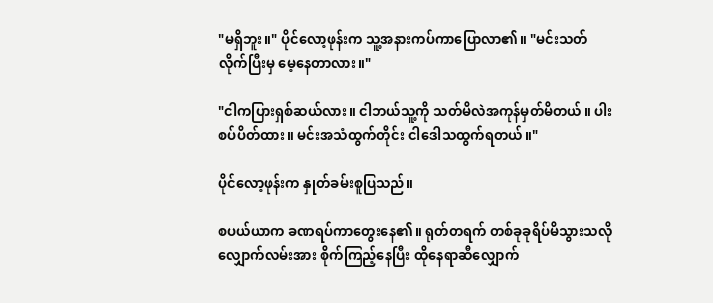"မရှိဘူး။" ပိုင်လော့ဖုန်းက သူ့အနားကပ်ကာပြောလာ၏။ "မင်းသတ်လိုက်ပြီးမှ မေ့နေတာလား။"

"ငါကပြားရှစ်ဆယ်လား။ ငါဘယ်သူ့ကို သတ်မိလဲအကုန်မှတ်မိတယ်။ ပါးစပ်ပိတ်ထား။ မင်းအသံထွက်တိုင်း ငါဒေါသထွက်ရတယ်။"

ပိုင်လော့ဖုန်းက နှုတ်ခမ်းစူပြသည်။

စပယ်ယာက ခဏရပ်ကာတွေးနေ၏။ ရုတ်တရက် တစ်ခုခုရိပ်မိသွားသလို လျှောက်လမ်းအား စိုက်ကြည့်နေပြီး ထိုနေရာဆီလျှောက်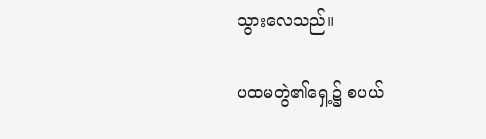သွားလေသည်။

ပထမတွဲ၏ရှေ့၌ စပယ်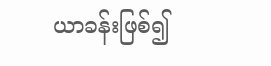ယာခန်းဖြစ်၍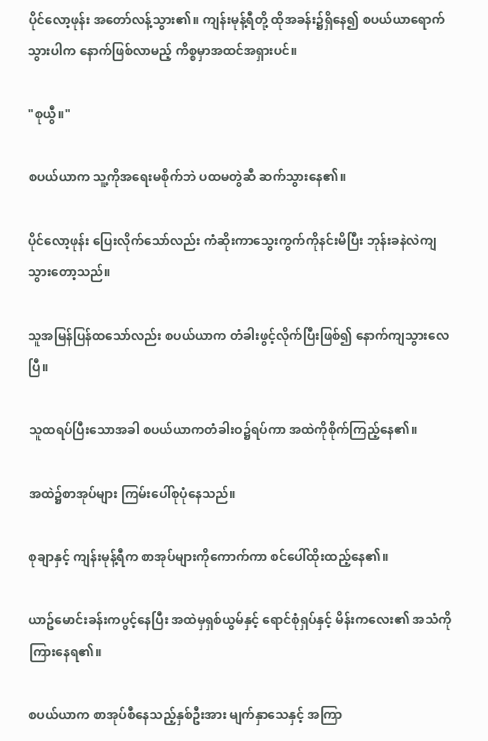ပိုင်လော့ဖုန်း အတော်လန့်သွား၏။ ကျန်းမုန့်ရီတို့ ထိုအခန်း၌ရှိနေ၍ စပယ်ယာရောက်သွားပါက နောက်ဖြစ်လာမည့် ကိစ္စမှာအထင်အရှားပင်။

"စုယွီ။"

စပယ်ယာက သူ့ကိုအရေးမစိုက်ဘဲ ပထမတွဲဆီ ဆက်သွားနေ၏။

ပိုင်လော့ဖုန်း ပြေးလိုက်သော်လည်း ကံဆိုးကာသွေးကွက်ကိုနင်းမိပြီး ဘုန်းခနဲလဲကျသွားတော့သည်။

သူအမြန်ပြန်ထသော်လည်း စပယ်ယာက တံခါးဖွင့်လိုက်ပြီးဖြစ်၍ နောက်ကျသွားလေပြီ။

သူထရပ်ပြီးသောအခါ စပယ်ယာကတံခါးဝ၌ရပ်ကာ အထဲကိုစိုက်ကြည့်နေ၏။

အထဲ၌စာအုပ်များ ကြမ်းပေါ်စုပုံနေသည်။

စုချာနှင့် ကျန်းမုန့်ရီက စာအုပ်များကိုကောက်ကာ စင်ပေါ်ထိုးထည့်နေ၏။

ယာဥ်မောင်းခန်းကပွင့်နေပြီး အထဲမှရှစ်ယွမ်နှင့် ရောင်စုံရှပ်နှင့် မိန်းကလေး၏ အသံကိုကြားနေရ၏။

စပယ်ယာက စာအုပ်စီနေသည့်နှစ်ဦးအား မျက်နှာသေနှင့် အကြာ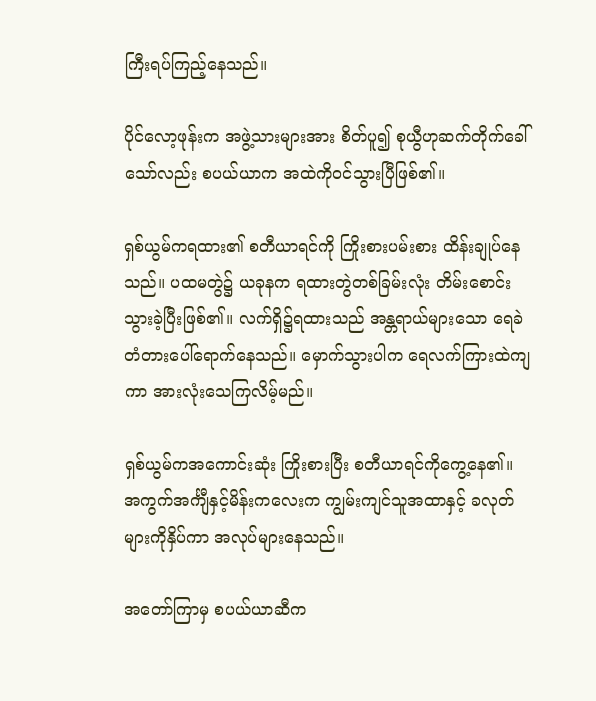ကြီးရပ်ကြည့်နေသည်။

ပိုင်လော့ဖုန်းက အဖွဲ့သားများအား စိတ်ပူ၍ စုယွီဟုဆက်တိုက်ခေါ်သော်လည်း စပယ်ယာက အထဲကိုဝင်သွားပြီဖြစ်၏။

ရှစ်ယွမ်ကရထား၏ စတီယာရင်ကို ကြိုးစားပမ်းစား ထိန်းချုပ်နေသည်။ ပထမတွဲ၌ ယခုနက ရထားတွဲတစ်ခြမ်းလုံး တိမ်းစောင်းသွားခဲ့ပြီးဖြစ်၏။ လက်ရှိ၌ရထားသည် အန္တရာယ်များသော ရေခဲတံတားပေါ်ရောက်နေသည်။ မှောက်သွားပါက ရေလက်ကြားထဲကျကာ အားလုံးသေကြလိမ့်မည်။

ရှစ်ယွမ်ကအကောင်းဆုံး ကြိုးစားပြီး စတီယာရင်ကိုကွေ့နေ၏။ အကွက်အင်္ကျီနှင့်မိန်းကလေးက ကျွမ်းကျင်သူအထာနှင့် ခလုတ်များကိုနှိပ်ကာ အလုပ်များနေသည်။

အတော်ကြာမှ စပယ်ယာဆီက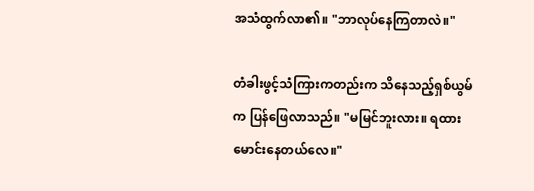အသံထွက်လာ၏။ "ဘာလုပ်နေကြတာလဲ။"

တံခါးဖွင့်သံကြားကတည်းက သိနေသည့်ရှစ်ယွမ်က ပြန်ဖြေလာသည်။ "မမြင်ဘူးလား။ ရထားမောင်းနေတယ်လေ။"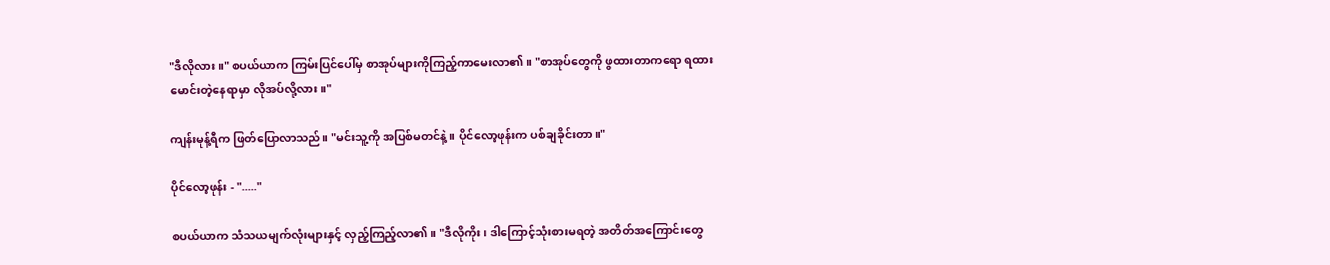"ဒီလိုလား။" စပယ်ယာက ကြမ်းပြင်ပေါ်မှ စာအုပ်များကိုကြည့်ကာမေးလာ၏။ "စာအုပ်တွေကို ဖွထားတာကရော ရထားမောင်းတဲ့နေရာမှာ လိုအပ်လို့လား။"

ကျန်းမုန့်ရီက ဖြတ်ပြောလာသည်။ "မင်းသူ့ကို အပြစ်မတင်နဲ့။ ပိုင်လော့ဖုန်းက ပစ်ချခိုင်းတာ။"

ပိုင်လော့ဖုန်း - "....."

စပယ်ယာက သံသယမျက်လုံးများနှင့် လှည့်ကြည့်လာ၏။ "ဒီလိုကိုး၊ ဒါကြောင့်သုံးစားမရတဲ့ အတိတ်အကြောင်းတွေ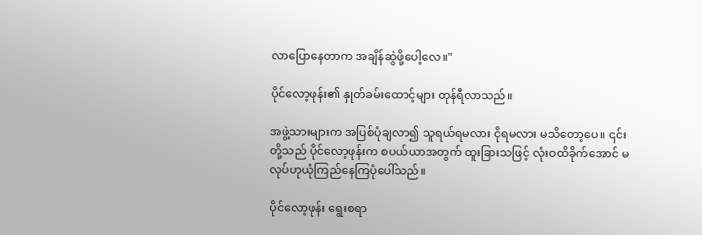လာပြောနေတာက အချိန်ဆွဲဖို့ပေါ့လေ။"

ပိုင်လော့ဖုန်း၏ နှုတ်ခမ်းထောင့်များ တုန်ရီလာသည်။

အဖွဲ့သားများက အပြစ်ပုံချလာ၍ သူရယ်ရမလား ငိုရမလား မသိတော့ပေ။ ၎င်းတို့သည် ပိုင်လော့ဖုန်းက စပယ်ယာအတွက် ထူးခြားသဖြင့် လုံးဝထိခိုက်အောင် မလုပ်ဟုယုံကြည်နေကြပုံပေါ်သည်။

ပိုင်လော့ဖုန်း ရွေးစရာ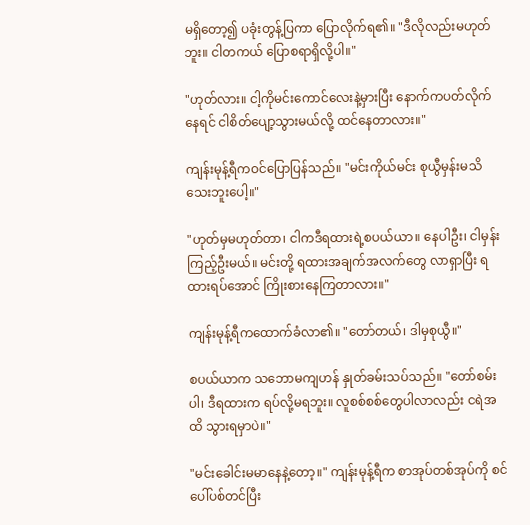မရှိတော့၍ ပခုံးတွန့်ပြကာ ပြောလိုက်ရ၏။ "ဒီလိုလည်းမဟုတ်ဘူး။ ငါတကယ် ပြောစရာရှိလို့ပါ။"

"ဟုတ်လား။ ငါ့ကိုမင်းကောင်လေးနဲ့မှားပြီး နောက်ကပတ်လိုက်နေရင် ငါစိတ်ပျော့သွားမယ်လို့ ထင်နေတာလား။"

ကျန်းမုန့်ရီကဝင်ပြောပြန်သည်။ "မင်းကိုယ်မင်း စုယွီမှန်းမသိသေးဘူးပေါ့။"

"ဟုတ်မှမဟုတ်တာ၊ ငါကဒီရထားရဲ့စပယ်ယာ။ နေပါဦး၊ ငါမှန်းကြည့်ဦးမယ်။ မင်းတို့ ရထားအချက်အလက်တွေ လာရှာပြီး ရထားရပ်အောင် ကြိုးစားနေကြတာလား။"

ကျန်းမုန့်ရီကထောက်ခံလာ၏။ "တော်တယ်၊ ဒါမှစုယွီ။"

စပယ်ယာက သဘောမကျဟန် နှုတ်ခမ်းသပ်သည်။ "တော်စမ်းပါ၊ ဒီရထားက ရပ်လို့မရဘူး။ လူစစ်စစ်တွေပါလာလည်း ငရဲအထိ သွားရမှာပဲ။"

"မင်းခေါင်းမမာနေနဲ့တော့။" ကျန်းမုန့်ရီက စာအုပ်တစ်အုပ်ကို စင်ပေါ်ပစ်တင်ပြီး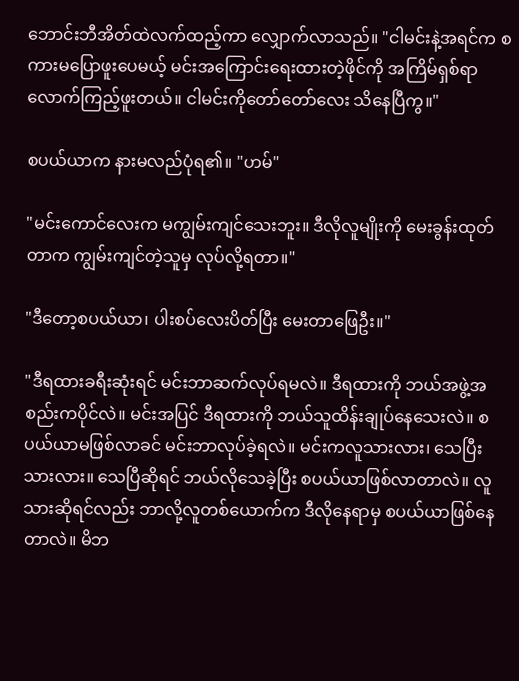ဘောင်းဘီအိတ်ထဲလက်ထည့်ကာ လျှောက်လာသည်။ "ငါမင်းနဲ့အရင်က စကားမပြောဖူးပေမယ့် မင်းအကြောင်းရေးထားတဲ့ဖိုင်ကို အကြိမ်ရှစ်ရာလောက်ကြည့်ဖူးတယ်။ ငါမင်းကိုတော်တော်လေး သိနေပြီကွ။"

စပယ်ယာက နားမလည်ပုံရ၏။ "ဟမ်"

"မင်းကောင်လေးက မကျွမ်းကျင်သေးဘူး။ ဒီလိုလူမျိုးကို မေးခွန်းထုတ်တာက ကျွမ်းကျင်တဲ့သူမှ လုပ်လို့ရတာ။"

"ဒီတော့စပယ်ယာ၊ ပါးစပ်လေးပိတ်ပြီး မေးတာဖြေဦး။"

"ဒီရထားခရီးဆုံးရင် မင်းဘာဆက်လုပ်ရမလဲ။ ဒီရထားကို ဘယ်အဖွဲ့အစည်းကပိုင်လဲ။ မင်းအပြင် ဒီရထားကို ဘယ်သူထိန်းချုပ်နေသေးလဲ။ စပယ်ယာမဖြစ်လာခင် မင်းဘာလုပ်ခဲ့ရလဲ။ မင်းကလူသားလား၊ သေပြီးသားလား။ သေပြီဆိုရင် ဘယ်လိုသေခဲ့ပြီး စပယ်ယာဖြစ်လာတာလဲ။ လူသားဆိုရင်လည်း ဘာလို့လူတစ်ယောက်က ဒီလိုနေရာမှ စပယ်ယာဖြစ်နေတာလဲ။ မိဘ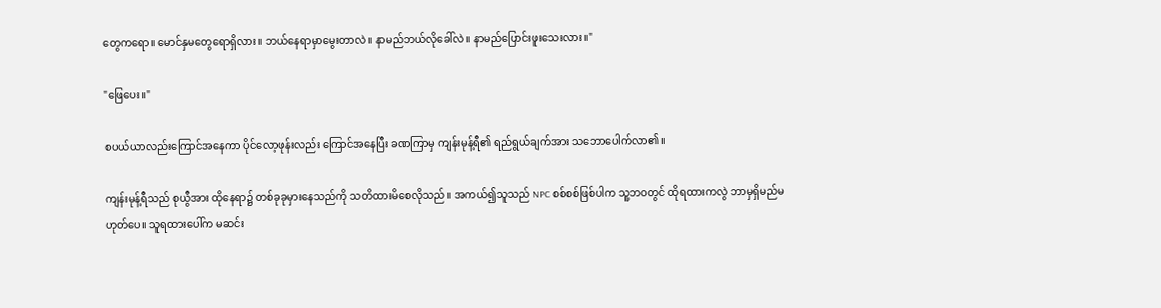တွေကရော။ မောင်နှမတွေရောရှိလား။ ဘယ်နေရာမှာမွေးတာလဲ။ နာမည်ဘယ်လိုခေါ်လဲ။ နာမည်ပြောင်းဖူးသေးလား။"

"ဖြေပေး။"

စပယ်ယာလည်းကြောင်အနေကာ ပိုင်လော့ဖုန်းလည်း ကြောင်အနေပြီး ခဏကြာမှ ကျန်းမုန့်ရီ၏ ရည်ရွယ်ချက်အား သဘောပေါက်လာ၏။

ကျန်းမုန့်ရီသည် စုယွီအား ထိုနေရာ၌ တစ်ခုခုမှားနေသည်ကို သတိထားမိစေလိုသည်။ အကယ်၍သူသည် NPC စစ်စစ်ဖြစ်ပါက သူ့ဘဝတွင် ထိုရထားကလွဲ ဘာမှရှိမည်မဟုတ်ပေ။ သူရထားပေါ်က မဆင်း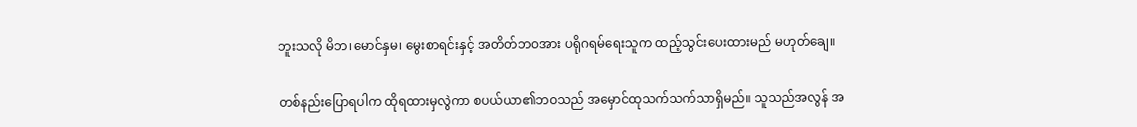ဘူးသလို မိဘ၊မောင်နှမ၊ မွေးစာရင်းနှင့် အတိတ်ဘဝအား ပရိုဂရမ်ရေးသူက ထည့်သွင်းပေးထားမည် မဟုတ်ချေ။

တစ်နည်းပြောရပါက ထိုရထားမှလွဲကာ စပယ်ယာ၏ဘဝသည် အမှောင်ထုသက်သက်သာရှိမည်။ သူသည်အလွန် အ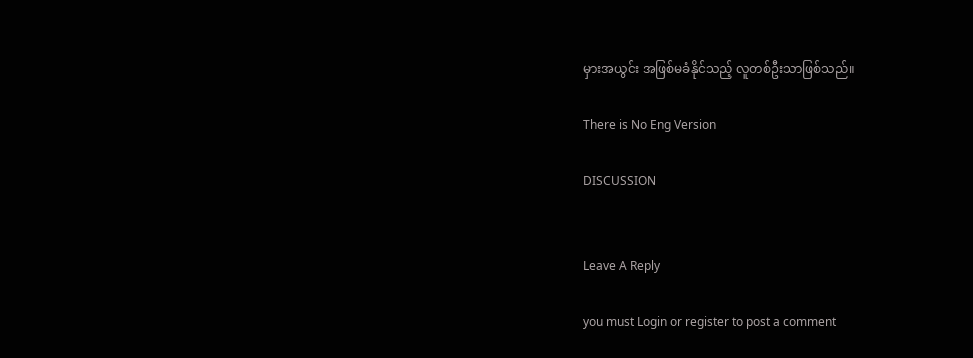မှားအယွင်း အဖြစ်မခံနိုင်သည့် လူတစ်ဦးသာဖြစ်သည်။

There is No Eng Version

DISCUSSION


Leave A Reply

you must Login or register to post a comment